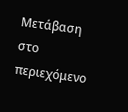Μετάβαση στο περιεχόμενο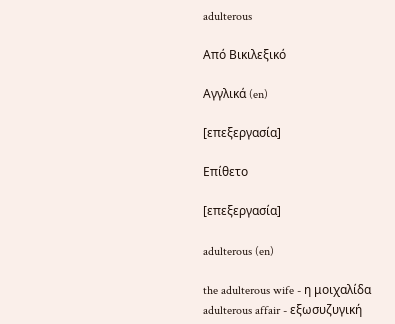adulterous

Από Βικιλεξικό

Αγγλικά (en)

[επεξεργασία]

Επίθετο

[επεξεργασία]

adulterous (en)

the adulterous wife - η μοιχαλίδα
adulterous affair - εξωσυζυγική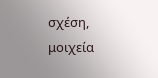σχέση, μοιχεία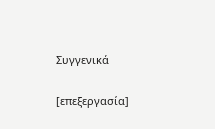Συγγενικά

[επεξεργασία]